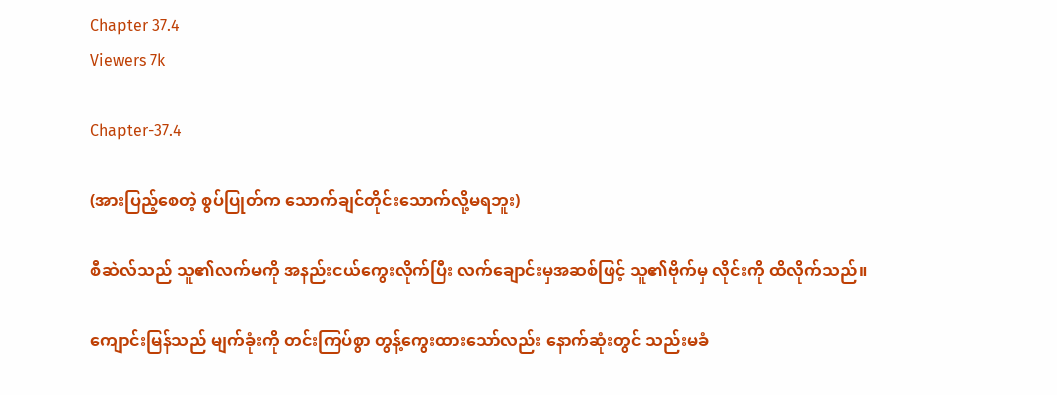Chapter 37.4
Viewers 7k

Chapter-37.4

(အားပြည့်စေတဲ့ စွပ်ပြုတ်က သောက်ချင်တိုင်းသောက်လို့မရဘူး)

စီဆဲလ်သည် သူ၏လက်မကို အနည်းငယ်ကွေးလိုက်ပြီး လက်ချောင်းမှအဆစ်ဖြင့် သူ၏ဗိုက်မှ လိုင်းကို ထိလိုက်သည်။

ကျောင်းမြန်သည် မျက်ခုံးကို တင်းကြပ်စွာ တွန့်ကွေးထားသော်လည်း နောက်ဆုံးတွင် သည်းမခံ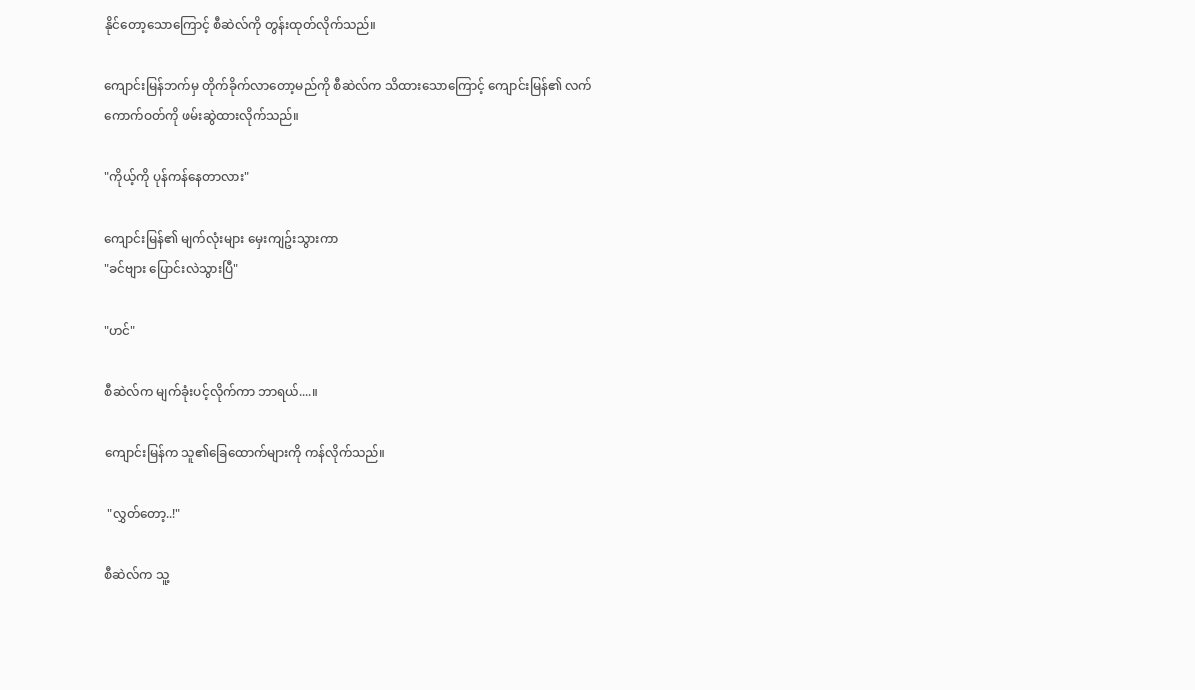နိုင်တော့သောကြောင့် စီဆဲလ်ကို တွန်းထုတ်လိုက်သည်။

ကျောင်းမြန်ဘက်မှ တိုက်ခိုက်လာတော့မည်ကို စီဆဲလ်က သိထားသောကြောင့် ကျောင်းမြန်၏ လက်ကောက်ဝတ်ကို ဖမ်းဆွဲထားလိုက်သည်။

"ကိုယ့်ကို ပုန်ကန်နေတာလား"

ကျောင်းမြန်၏ မျက်လုံးများ မှေးကျဥ်းသွားကာ
"ခင်ဗျား ပြောင်းလဲသွားပြီ"

"ဟင်"

စီဆဲလ်က မျက်ခုံးပင့်လိုက်ကာ ဘာရယ်....။

ကျောင်းမြန်က သူ၏ခြေထောက်များကို ကန်လိုက်သည်။

 "လွှတ်တော့..!"

စီဆဲလ်က သူ့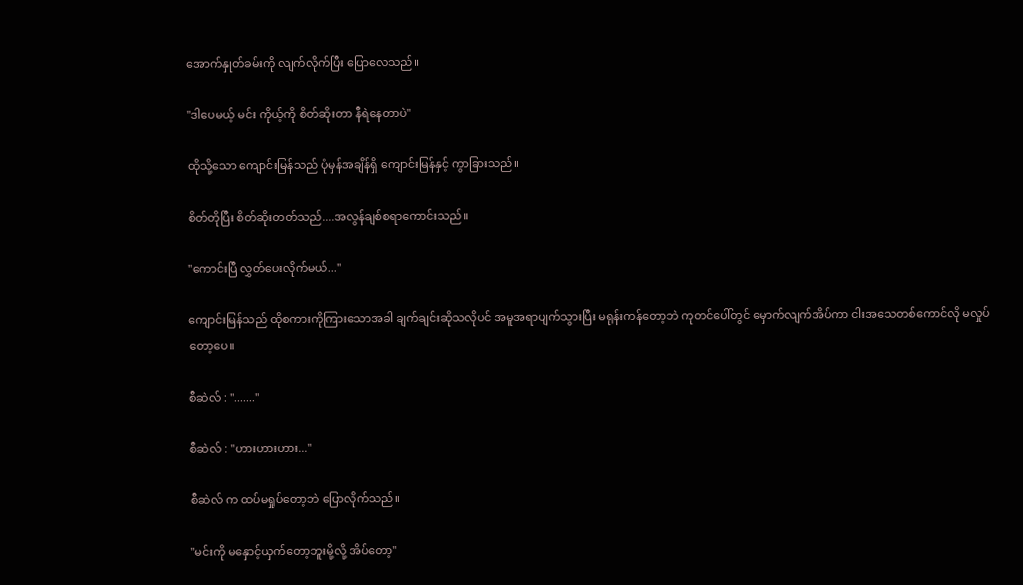အောက်နှုတ်ခမ်းကို လျက်လိုက်ပြီး ပြောလေသည်။

"ဒါပေမယ့် မင်း ကိုယ့်ကို စိတ်ဆိုးတာ နီရဲနေတာပဲ"

ထိုသို့သော ကျောင်းမြန်သည် ပုံမှန်အချိန်ရှိ ကျောင်းမြန်နှင့် ကွာခြားသည်။

စိတ်တိုပြီး စိတ်ဆိုးတတ်သည်....အလွန်ချစ်စရာကောင်းသည်။

"ကောင်းပြီ လွှတ်ပေးလိုက်မယ်..."

ကျောင်းမြန်သည် ထိုစကားကိုကြားသောအခါ ချက်ချင်းဆိုသလိုပင် အမူအရာပျက်သွားပြီး မရုန်းကန်တော့ဘဲ ကုတင်ပေါ်တွင် မှောက်လျက်အိပ်ကာ ငါးအသေတစ်ကောင်လို မလှုပ်တော့ပေ။

စီဆဲလ် : "......."

စီဆဲလ် : "ဟားဟားဟား..."

စီဆဲလ် က ထပ်မရှုပ်တော့ဘဲ ပြောလိုက်သည်။

"မင်းကို မနှောင့်ယှက်တော့ဘူးမို့လို့ အိပ်တော့"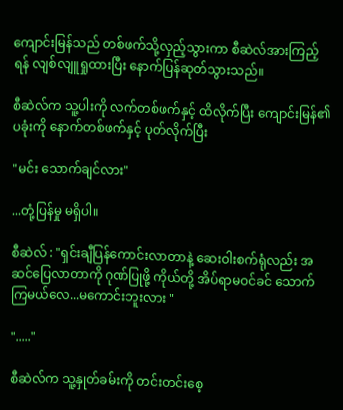ကျောင်းမြန်သည် တစ်ဖက်သို့လှည့်သွားကာ စီဆဲလ်အားကြည့်ရန် လျစ်လျူရှုထားပြီး နောက်ပြန်ဆုတ်သွားသည်။

စီဆဲလ်က သူ့ပါးကို လက်တစ်ဖက်နှင့် ထိလိုက်ပြီး ကျောင်းမြန်၏ပခုံးကို နောက်တစ်ဖက်နှင့် ပုတ်လိုက်ပြီး

"မင်း သောက်ချင်လား"

...တုံ့ပြန်မှု မရှိပါ။

စီဆဲလ် : "ရှင်းချီပြန်ကောင်းလာတာနဲ့ ဆေးဝါးစက်ရုံလည်း အဆင်ပြေလာတာကို ဂုဏ်ပြုဖို့ ကိုယ်တို့ အိပ်ရာမဝင်ခင် သောက်ကြမယ်လေ...မကောင်းဘူးလား "

"....."

စီဆဲလ်က သူ့နှုတ်ခမ်းကို တင်းတင်းစေ့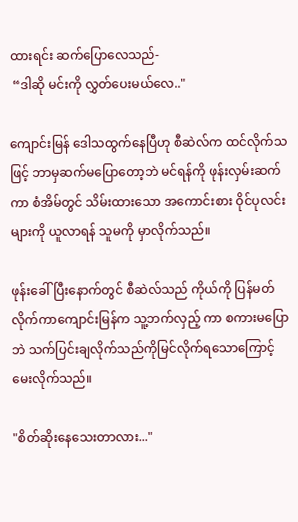ထားရင်း ဆက်ပြောလေသည်-
 “ဒါဆို မင်းကို လွှတ်ပေးမယ်လေ.."

ကျောင်းမြန် ဒေါသထွက်နေပြီဟု စီဆဲလ်က ထင်လိုက်သဖြင့် ဘာမှဆက်မပြောတော့ဘဲ မင်ရန်ကို ဖုန်းလှမ်းဆက်ကာ စံအိမ်တွင် သိမ်းထားသော အကောင်းစား ဝိုင်ပုလင်းများကို ယူလာရန် သူမကို မှာလိုက်သည်။

ဖုန်းခေါ်ပြီးနောက်တွင် စီဆဲလ်သည် ကိုယ်ကို ပြန်မတ်လိုက်ကာကျောင်းမြန်က သူ့ဘက်လှည့် ကာ စကားမပြောဘဲ သက်ပြင်းချလိုက်သည်ကိုမြင်လိုက်ရသောကြောင့် မေးလိုက်သည်။

"စိတ်ဆိုးနေသေးတာလား..."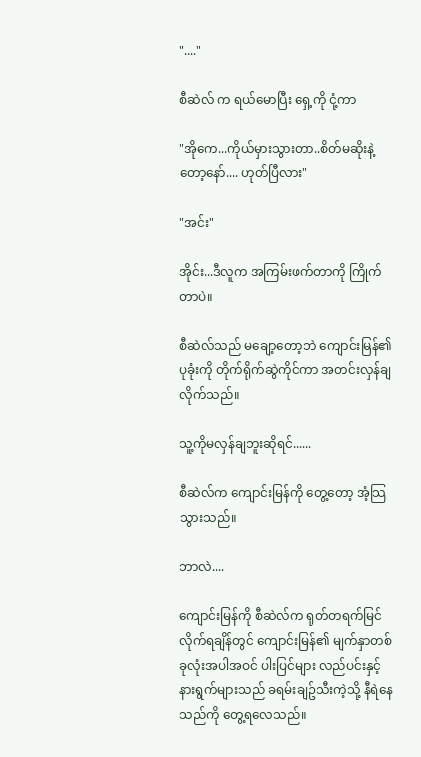"...."

စီဆဲလ် က ရယ်မောပြီး ရှေ့ကို ငုံ့ကာ

"အိုကေ...ကိုယ်မှားသွားတာ..စိတ်မဆိုးနဲ့တော့နော်.... ဟုတ်ပြီလား"

"အင်း"

အိုင်း...ဒီလူက အကြမ်းဖက်တာကို ကြိုက်တာပဲ။

စီဆဲလ်သည် မချော့တော့ဘဲ ကျောင်းမြန်၏ ပုခုံးကို တိုက်ရိုက်ဆွဲကိုင်ကာ အတင်းလှန်ချလိုက်သည်။

သူ့ကိုမလှန်ချဘူးဆိုရင်......

စီဆဲလ်က ကျောင်းမြန်ကို တွေ့တော့ အံ့သြသွားသည်။

ဘာလဲ....

ကျောင်းမြန်ကို စီဆဲလ်က ရုတ်တရက်မြင်လိုက်ရချိန်တွင် ကျောင်းမြန်၏ မျက်နှာတစ်ခုလုံးအပါအဝင် ပါးပြင်များ လည်ပင်းနှင့် နားရွက်များသည် ခရမ်းချဥ်သီးကဲ့သို့ နီရဲနေသည်ကို တွေ့ရလေသည်။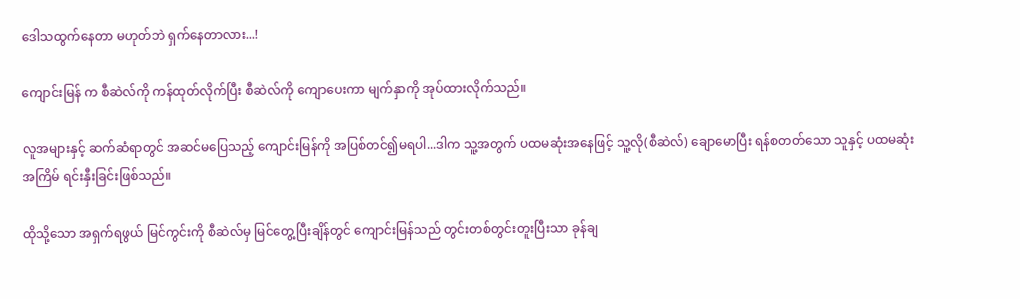ဒေါသထွက်နေတာ မဟုတ်ဘဲ ရှက်နေတာလား...!

ကျောင်းမြန် က စီဆဲလ်ကို ကန်ထုတ်လိုက်ပြီး စီဆဲလ်ကို ကျောပေးကာ မျက်နှာကို အုပ်ထားလိုက်သည်။

လူအများနှင့် ဆက်ဆံရာတွင် အဆင်မပြေသည့် ကျောင်းမြန်ကို အပြစ်တင်၍မရပါ...ဒါက သူ့အတွက် ပထမဆုံးအနေဖြင့် သူ့လို(စီဆဲလ်) ချောမောပြီး ရန်စတတ်သော သူနှင့် ပထမဆုံးအကြိမ် ရင်းနှီးခြင်းဖြစ်သည်။

ထိုသို့သော အရှက်ရဖွယ် မြင်ကွင်းကို စီဆဲလ်မှ မြင်တွေ့ပြီးချိန်တွင် ကျောင်းမြန်သည် တွင်းတစ်တွင်းတူးပြီးသာ ခုန်ချ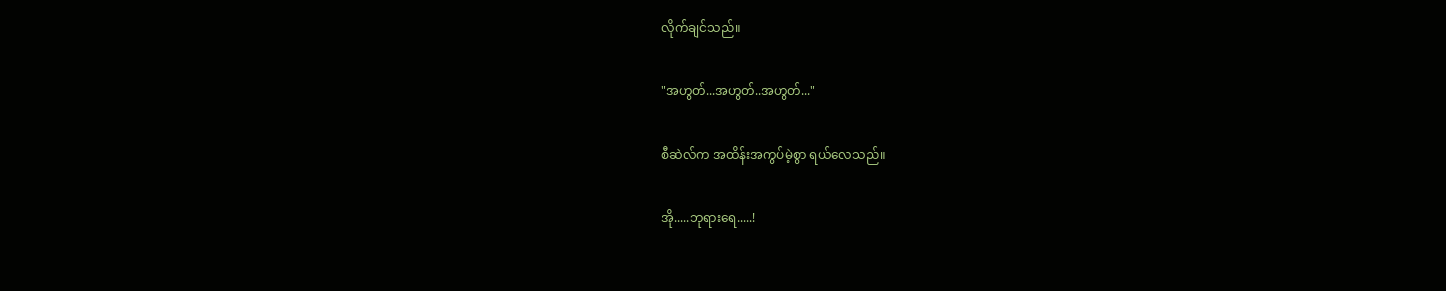လိုက်ချင်သည်။

"အဟွတ်...အဟွတ်..အဟွတ်..."

စီဆဲလ်က အထိန်းအကွပ်မဲ့စွာ ရယ်လေသည်။

အို.....ဘုရားရေ.....!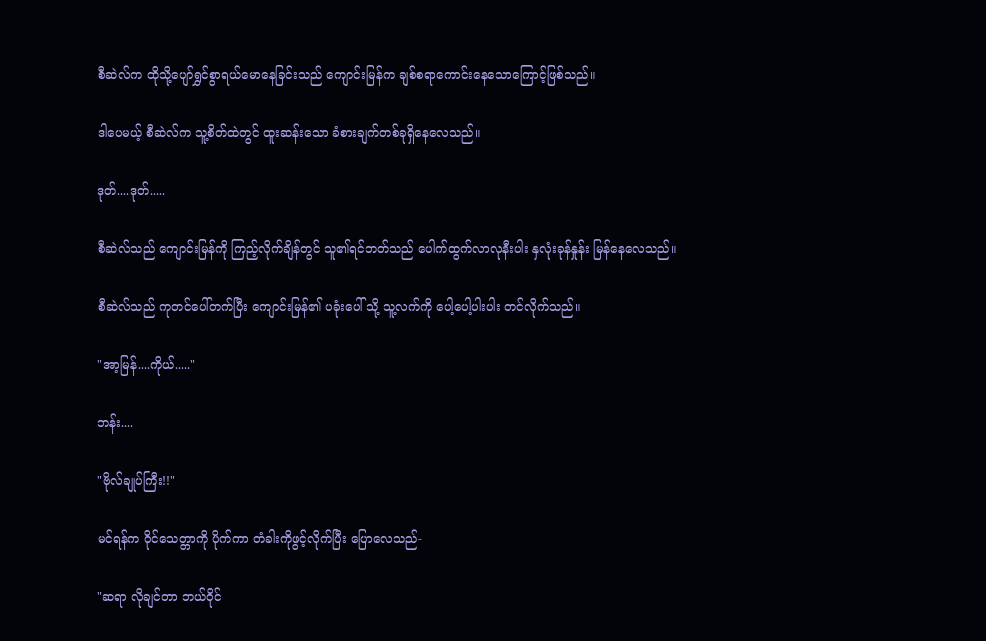စီဆဲလ်က ထိုသို့ပျော်ရွှင်စွာရယ်မောနေခြင်းသည် ကျောင်းမြန်က ချစ်စရာကောင်းနေသောကြောင့်ဖြစ်သည်။

ဒါပေမယ့် စီဆဲလ်က သူ့စိတ်ထဲတွင် ထူးဆန်းသော ခံစားချက်တစ်ခုရှိနေလေသည်။

ဒုတ်....ဒုတ်.....

စီဆဲလ်သည် ကျောင်းမြန်ကို ကြည့်လိုက်ချိန်တွင် သူ၏ရင်ဘတ်သည် ပေါက်ထွက်လာလုနီးပါး နှလုံးခုန်နှုန်း မြန်နေလေသည်။

စီဆဲလ်သည် ကုတင်ပေါ်တက်ပြီး ကျောင်းမြန်၏ ပခုံးပေါ် သို့ သူ့လက်ကို ပေါ့ပေါ့ပါးပါး တင်လိုက်သည်။

"အာ့မြန်....ကိုယ်....."

ဘန်း....

"ဗိုလ်ချုပ်ကြီး!!"

မင်ရန်က ဝိုင်သေတ္တာကို ပိုက်ကာ တံခါးကိုဖွင့်လိုက်ပြီး ပြောလေသည်-

"ဆရာ လိုချင်တာ ဘယ်ဝိုင်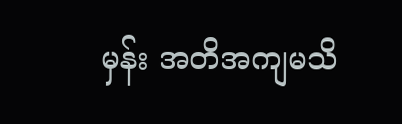မှန်း အတိအကျမသိ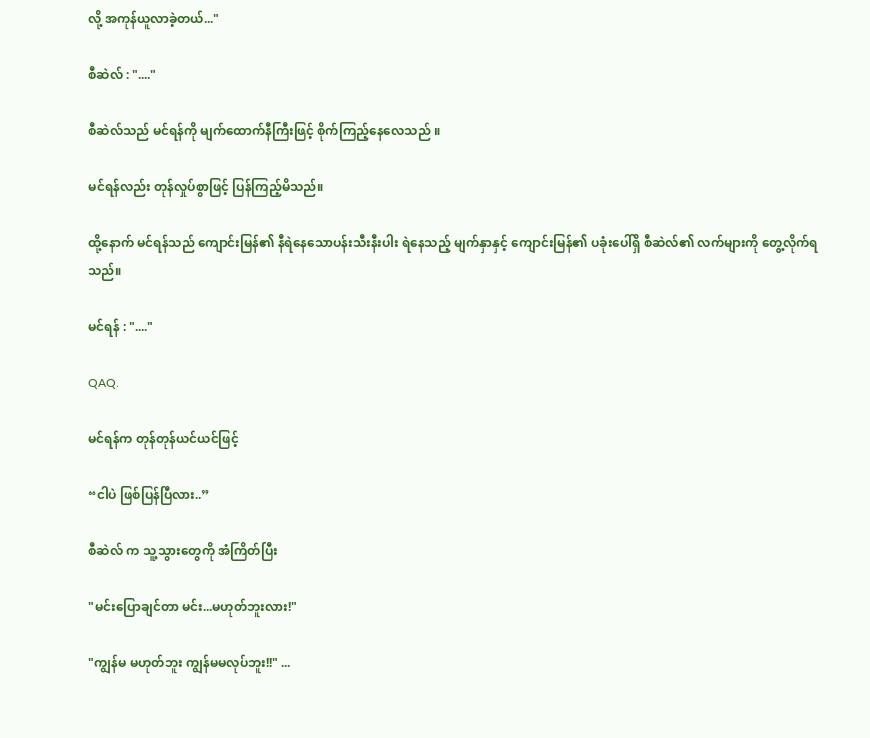လို့ အကုန်ယူလာခဲ့တယ်..."

စီဆဲလ် : "...."

စီဆဲလ်သည် မင်ရန်ကို မျက်ထောက်နီကြီးဖြင့် စိုက်ကြည့်နေလေသည် ။

မင်ရန်လည်း တုန်လှုပ်စွာဖြင့် ပြန်ကြည့်မိသည်။

ထို့နောက် မင်ရန်သည် ကျောင်းမြန်၏ နီရဲနေသောပန်းသီးနီးပါး ရဲနေသည့် မျက်နှာနှင့် ကျောင်းမြန်၏ ပခုံးပေါ်ရှိ စီဆဲလ်၏ လက်များကို တွေ့လိုက်ရသည်။

မင်ရန် : "...."

QAQ.

မင်ရန်က တုန်တုန်ယင်ယင်ဖြင့်

“ငါပဲ ဖြစ်ပြန်ပြီလား..”

စီဆဲလ် က သူ့သွားတွေကို အံကြိတ်ပြီး

"မင်းပြောချင်တာ မင်း...မဟုတ်ဘူးလား!"

"ကျွန်မ မဟုတ်ဘူး ကျွန်မမလုပ်ဘူး!!" ...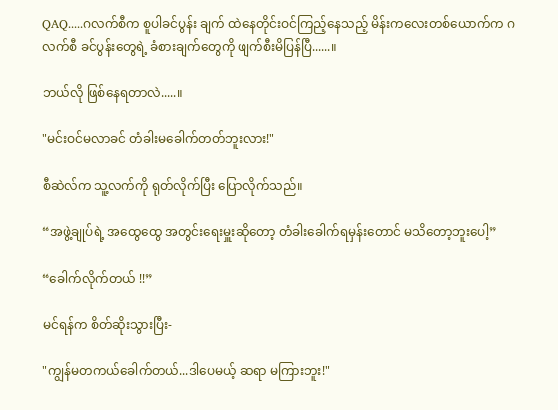QAQ.....ဂလက်စီက စူပါခင်ပွန်း ချက် ထဲနေတိုင်းဝင်ကြည့်နေသည့် မိန်းကလေးတစ်ယောက်က ဂလက်စီ ခင်ပွန်းတွေရဲ့ ခံစားချက်တွေကို ဖျက်စီးမိပြန်ပြီ......။

ဘယ်လို ဖြစ်နေရတာလဲ.....။

"မင်းဝင်မလာခင် တံခါးမခေါက်တတ်ဘူးလား!"

စီဆဲလ်က သူ့လက်ကို ရုတ်လိုက်ပြီး ပြောလိုက်သည်။

“အဖွဲ့ချုပ်ရဲ့ အထွေထွေ အတွင်းရေးမှူးဆိုတော့ တံခါးခေါက်ရမှန်းတောင် မသိတော့ဘူးပေါ့”

“ခေါက်လိုက်တယ် !!”

မင်ရန်က စိတ်ဆိုးသွားပြီး-

"ကျွန်မတကယ်ခေါက်တယ်...ဒါပေမယ့် ဆရာ မကြားဘူး!"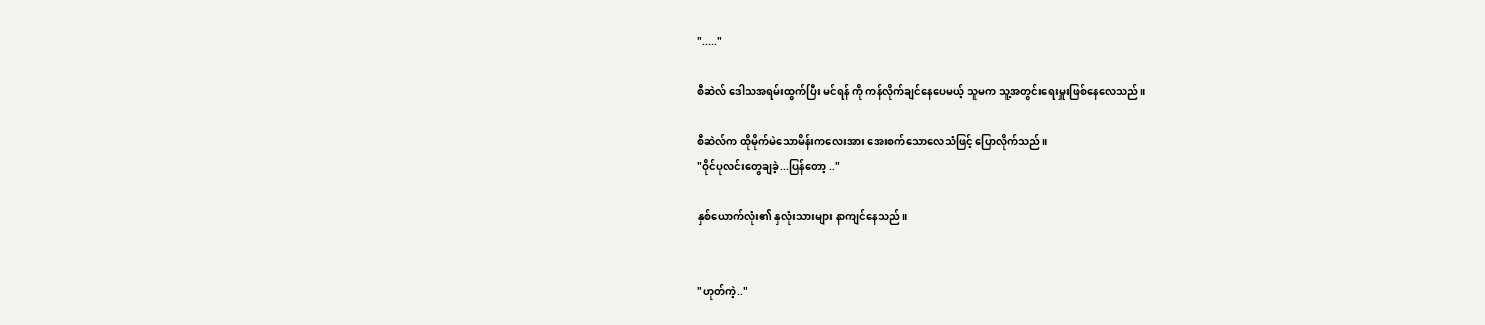"....."

စီဆဲလ် ဒေါသအရမ်းထွက်ပြီး မင်ရန် ကို ကန်လိုက်ချင်နေပေမယ့် သူမက သူ့အတွင်းရေးမှူးဖြစ်နေလေသည်။

စီဆဲလ်က ထိုမိုက်မဲသောမိန်းကလေးအား အေးစက်သောလေသံဖြင့် ပြောလိုက်သည်။
"ဝိုင်ပုလင်းတွေချခဲ့...ပြန်တော့ .."

နှစ်ယောက်လုံး၏ နှလုံးသားများ နာကျင်နေသည်။


"ဟုတ်ကဲ့.."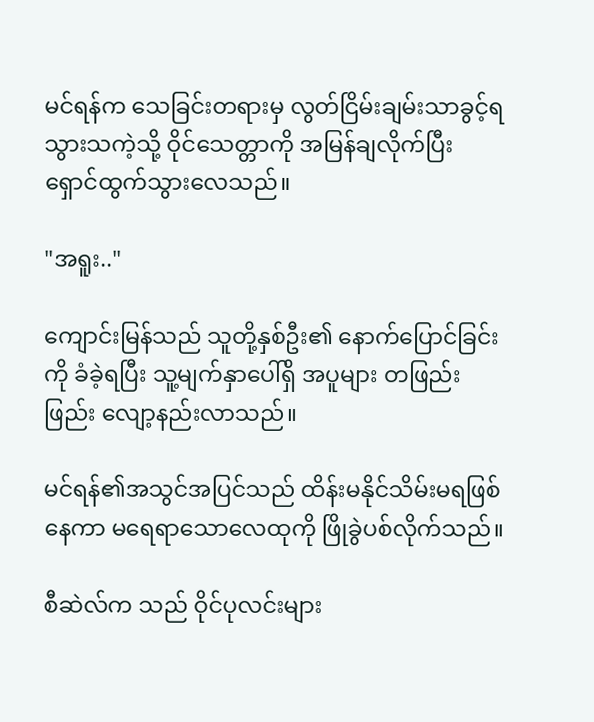မင်ရန်က သေခြင်းတရားမှ လွတ်ငြိမ်းချမ်းသာခွင့်ရသွားသကဲ့သို့ ဝိုင်သေတ္တာကို အမြန်ချလိုက်ပြီး ရှောင်ထွက်သွားလေသည်။

"အရူး.."

ကျောင်းမြန်သည် သူတို့နှစ်ဦး၏ နောက်ပြောင်ခြင်းကို ခံခဲ့ရပြီး သူ့မျက်နှာပေါ်ရှိ အပူများ တဖြည်းဖြည်း လျော့နည်းလာသည်။

မင်ရန်၏အသွင်အပြင်သည် ထိန်းမနိုင်သိမ်းမရဖြစ်နေကာ မရေရာသောလေထုကို ဖြိုခွဲပစ်လိုက်သည်။

စီဆဲလ်က သည် ဝိုင်ပုလင်းများ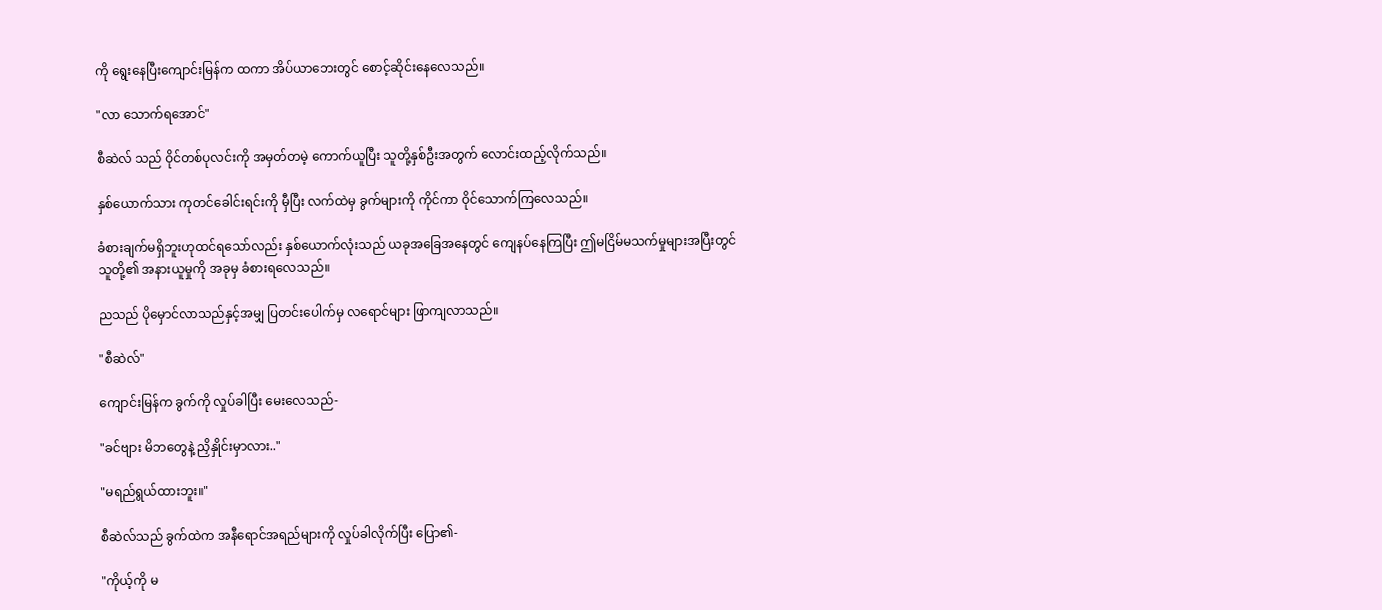ကို ရွေးနေပြီးကျောင်းမြန်က ထကာ အိပ်ယာဘေးတွင် စောင့်ဆိုင်းနေလေသည်။

"လာ သောက်ရအောင်"

စီဆဲလ် သည် ဝိုင်တစ်ပုလင်းကို အမှတ်တမဲ့ ကောက်ယူပြီး သူတို့နှစ်ဦးအတွက် လောင်းထည့်လိုက်သည်။

နှစ်ယောက်သား ကုတင်ခေါင်းရင်းကို မှီပြီး လက်ထဲမှ ခွက်များကို ကိုင်ကာ ဝိုင်သောက်ကြလေသည်။

ခံစားချက်မရှိဘူးဟုထင်ရသော်လည်း နှစ်ယောက်လုံးသည် ယခုအခြေအနေတွင် ကျေနပ်နေကြပြီး ဤမငြိမ်မသက်မှုများအပြီးတွင် သူတို့၏ အနားယူမှုကို အခုမှ ခံစားရလေသည်။

ညသည် ပိုမှောင်လာသည်နှင့်အမျှ ပြတင်းပေါက်မှ လရောင်များ ဖြာကျလာသည်။

"စီဆဲလ်"

ကျောင်းမြန်က ခွက်ကို လှုပ်ခါပြီး မေးလေသည်-

"ခင်ဗျား မိဘတွေနဲ့ ညှိနှိုင်းမှာလား.."

"မရည်ရွယ်ထားဘူး။"

စီဆဲလ်သည် ခွက်ထဲက အနီရောင်အရည်များကို လှုပ်ခါလိုက်ပြီး ပြော၏-

"ကိုယ့်ကို မ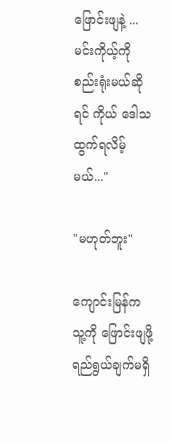ဖြောင်းဖျနဲ့ ...မင်းကိုယ့်ကို စည်းရုံးမယ်ဆိုရင် ကိုယ် ဒေါသထွက်ရလိမ့်မယ်..."

"မဟုတ်ဘူး"

ကျောင်းမြန်က သူ့ကို ဖြောင်းဖျဖို့ ရည်ရွယ်ချက်မရှိ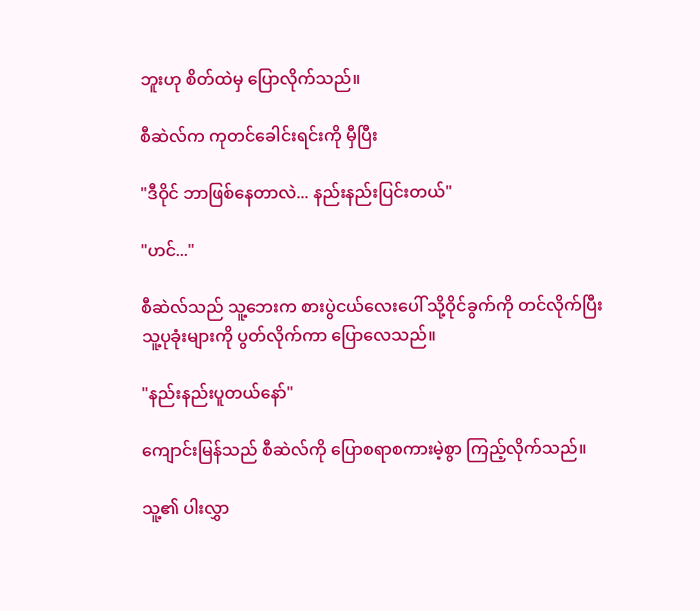ဘူးဟု စိတ်ထဲမှ ပြောလိုက်သည်။

စီဆဲလ်က ကုတင်ခေါင်းရင်းကို မှီပြီး

"ဒီဝိုင် ဘာဖြစ်နေတာလဲ... နည်းနည်းပြင်းတယ်"

"ဟင်..."

စီဆဲလ်သည် သူ့ဘေးက စားပွဲငယ်လေးပေါ် သို့ဝိုင်ခွက်ကို တင်လိုက်ပြီး သူ့ပုခုံးများကို ပွတ်လိုက်ကာ ပြောလေသည်။

"နည်းနည်းပူတယ်နော်"

ကျောင်းမြန်သည် စီဆဲလ်ကို ပြောစရာစကားမဲ့စွာ ကြည့်လိုက်သည်။

သူ့၏ ပါးလွှာ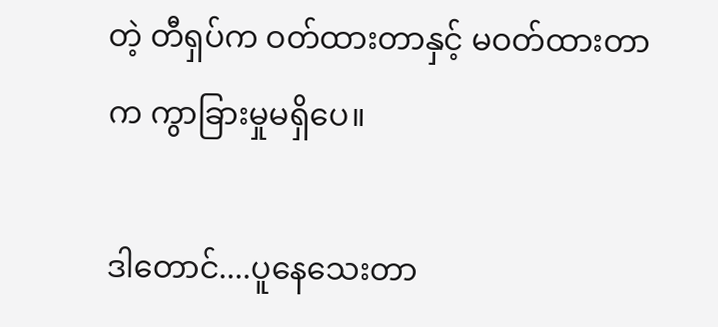တဲ့ တီရှပ်က ဝတ်ထားတာနှင့် မဝတ်ထားတာက ကွာခြားမှုမရှိပေ။

ဒါတောင်....ပူနေသေးတာ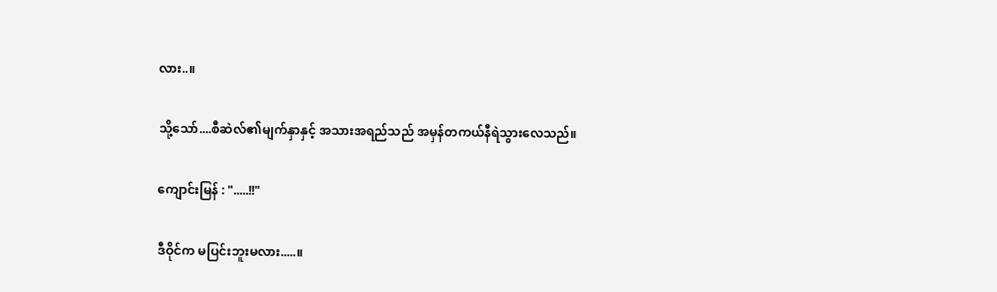လား..။

သို့သော်....စီဆဲလ်၏မျက်နှာနှင့် အသားအရည်သည် အမှန်တကယ်နီရဲသွားလေသည်။

ကျောင်းမြန် : ".....!!"

ဒီဝိုင်က မပြင်းဘူးမလား.....။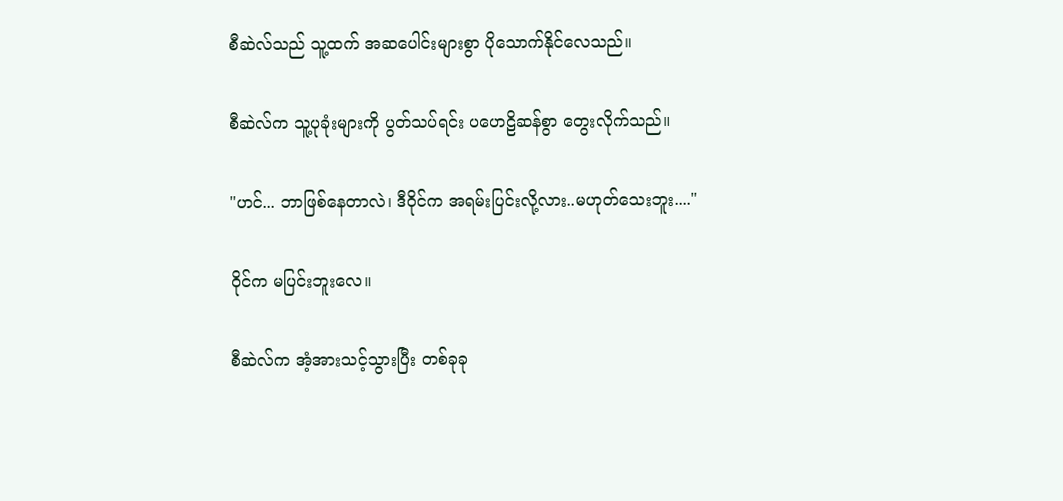စီဆဲလ်သည် သူ့ထက် အဆပေါင်းများစွာ ပိုသောက်နိုင်လေသည်။

စီဆဲလ်က သူ့ပုခုံးများကို ပွတ်သပ်ရင်း ပဟေဠိဆန်စွာ တွေးလိုက်သည်။

"ဟင်... ဘာဖြစ်နေတာလဲ၊ ဒီဝိုင်က အရမ်းပြင်းလို့လား..မဟုတ်သေးဘူး...."

ဝိုင်က မပြင်းဘူးလေ။

စီဆဲလ်က အံ့အားသင့်သွားပြီး တစ်ခုခု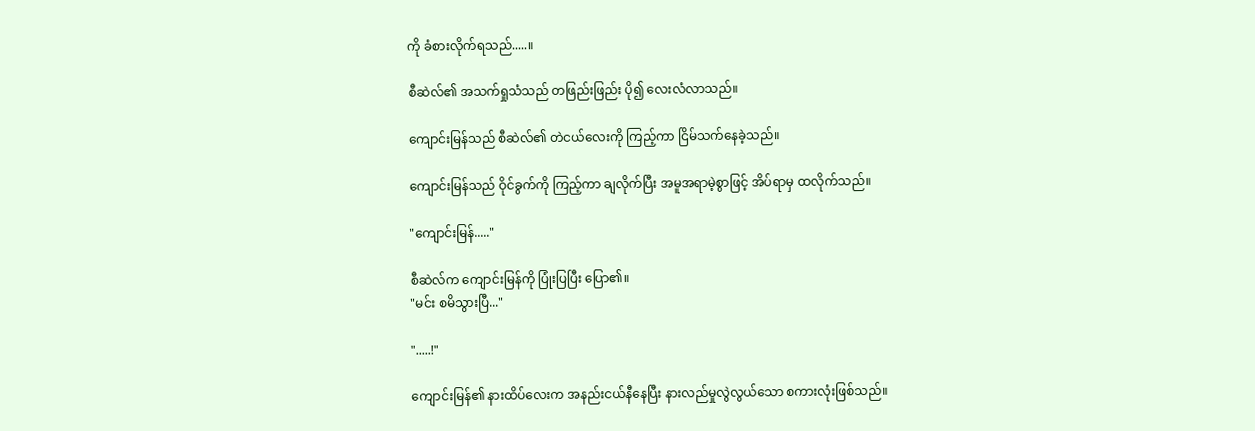ကို ခံစားလိုက်ရသည်.....။

စီဆဲလ်၏ အသက်ရှုသံသည် တဖြည်းဖြည်း ပို၍ လေးလံလာသည်။

ကျောင်းမြန်သည် စီဆဲလ်၏ တဲငယ်လေးကို ကြည့်ကာ ငြိမ်သက်နေခဲ့သည်။

ကျောင်းမြန်သည် ဝိုင်ခွက်ကို ကြည့်ကာ ချလိုက်ပြီး အမူအရာမဲ့စွာဖြင့် အိပ်ရာမှ ထလိုက်သည်။

"ကျောင်းမြန်....."

စီဆဲလ်က ကျောင်းမြန်ကို ပြုံးပြပြီး ပြော၏။
"မင်း စမိသွားပြီ..."

".....!"

ကျောင်းမြန်၏ နားထိပ်လေးက အနည်းငယ်နီနေပြီး နားလည်မှုလွဲလွယ်သော စကားလုံးဖြစ်သည်။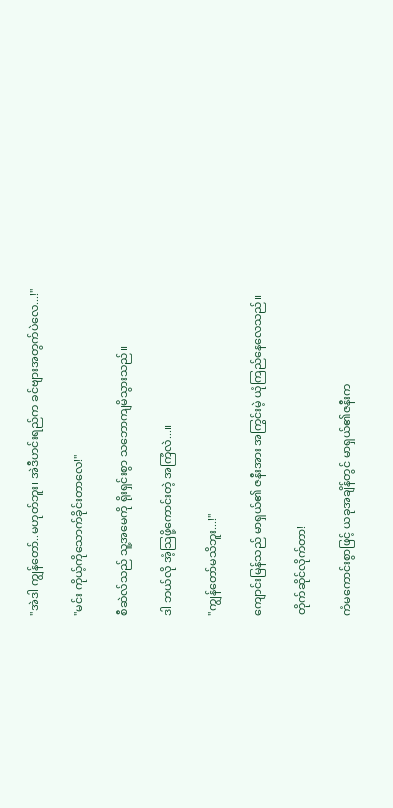"အဲဒါ ကျွန်တော်..မဟုတ်ဘူး၊ အဲဒီဟင်းရည်က ခင်ဗျားအတွက်ပဲလေ...!"

"မင်း ကိုယ့်ကိုသောက်ခိုင်းတာလေ!"

စီဆဲလ်သည် သူ့အမေကို ရိုးရှင်းစွာ သဘောကျမိသွားသည်။

ဒါ ဘယ်လို အံ့သြဖို့ကောင်းတဲ့ အကြံလဲ...။

"ကျွန်တော်မသိဘူး...!"

ကျောင်းမြန်သည် မာရှယ်၏ ဇနီးအား အကြွင်းမဲ့ ယုံကြည်နေလေသည်။

တိုက်ဆိုင်လိုက်တာ!

ကံမကောင်းစွာဖြင့် ယခုအချိန်တွင် မာရှယ်၏ဇနီးက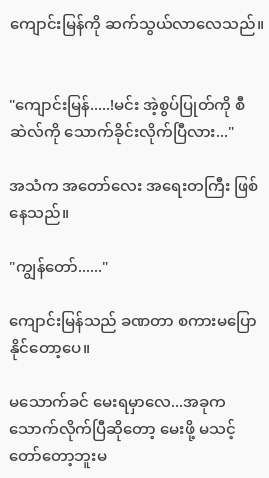ကျောင်းမြန်ကို ဆက်သွယ်လာလေသည်။


"ကျောင်းမြန်.....!မင်း အဲ့စွပ်ပြုတ်ကို စီဆဲလ်ကို သောက်ခိုင်းလိုက်ပြီလား..."

အသံက အတော်လေး အရေးတကြီး ဖြစ်နေသည်။

"ကျွန်တော်......"

ကျောင်းမြန်သည် ခဏတာ စကားမပြောနိုင်တော့ပေ။

မသောက်ခင် မေးရမှာလေ...အခုက သောက်လိုက်ပြီဆိုတော့ မေးဖို့ မသင့်တော်တော့ဘူးမ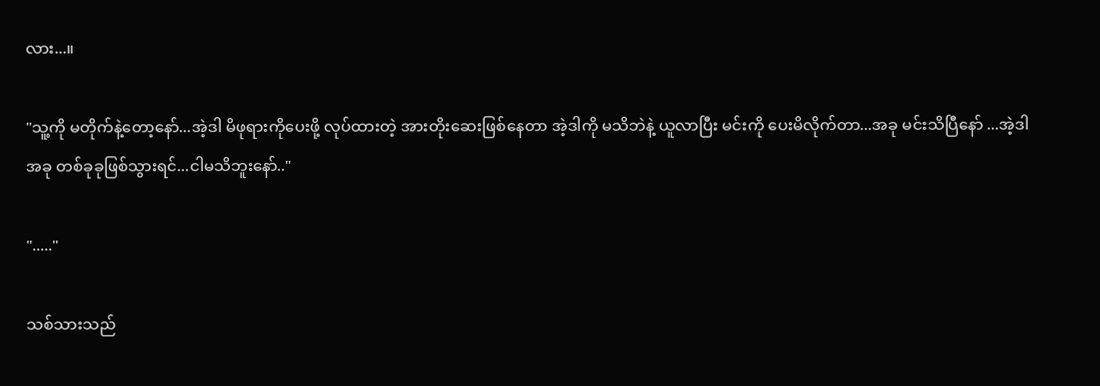လား...။

"သူ့ကို မတိုက်နဲ့တော့နော်...အဲ့ဒါ မိဖုရားကိုပေးဖို့ လုပ်ထားတဲ့ အားတိုးဆေးဖြစ်နေတာ အဲ့ဒါကို မသိဘဲနဲ့ ယူလာပြီး မင်းကို ပေးမိလိုက်တာ...အခု မင်းသိပြီနော် ...အဲ့ဒါ အခု တစ်ခုခုဖြစ်သွားရင်...ငါမသိဘူးနော်.."

"....."

သစ်သားသည်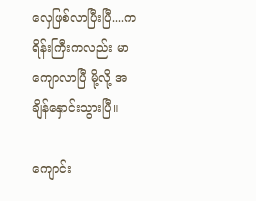လှေဖြစ်လာပြီးပြီ....ကရိန်းကြီးကလည်း မာကျောလာပြီ မို့လို့ အချိန်နှောင်းသွားပြီ။

ကျောင်း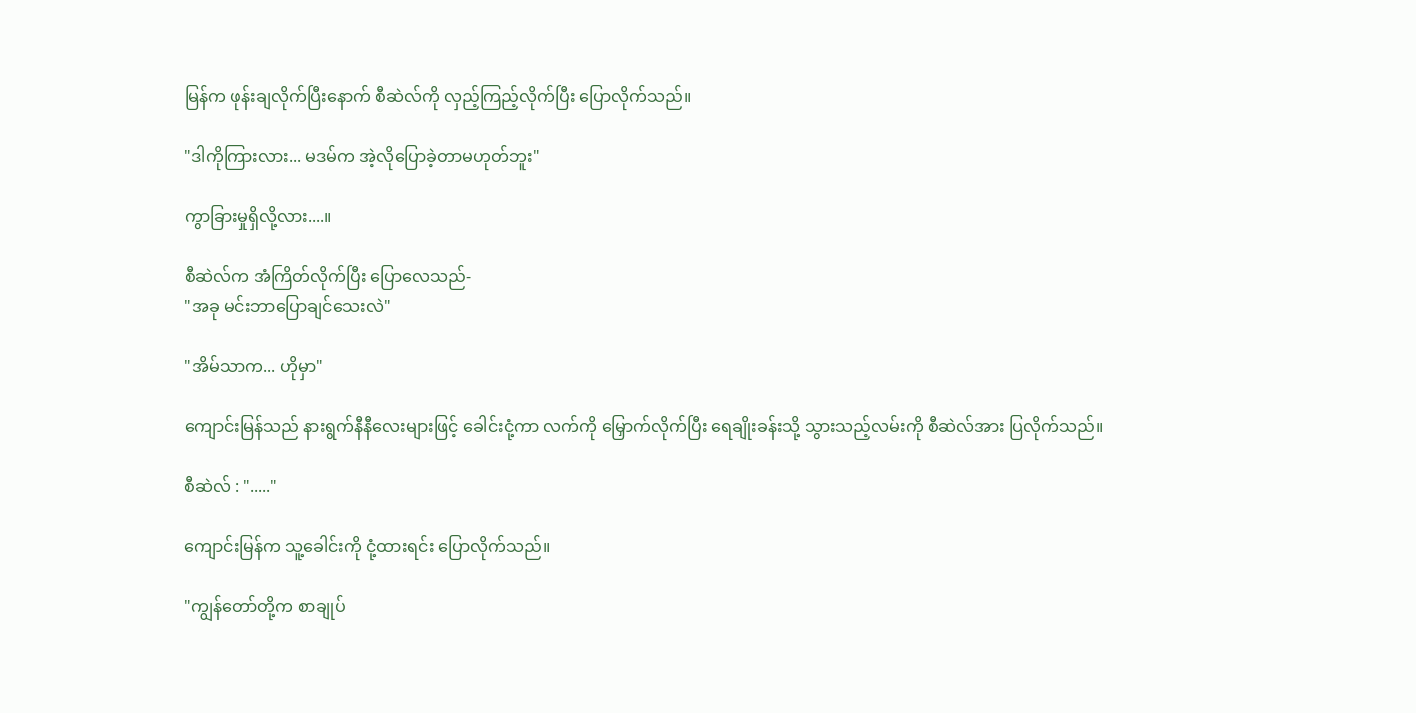မြန်က ဖုန်းချလိုက်ပြီးနောက် စီဆဲလ်ကို လှည့်ကြည့်လိုက်ပြီး ပြောလိုက်သည်။

"ဒါကိုကြားလား... မဒမ်က အဲ့လိုပြောခဲ့တာမဟုတ်ဘူး"

ကွာခြားမှုရှိလို့လား....။

စီဆဲလ်က အံကြိတ်လိုက်ပြီး ပြောလေသည်-
"အခု မင်းဘာပြောချင်သေးလဲ"

"အိမ်သာက... ဟိုမှာ"

ကျောင်းမြန်သည် နားရွက်နီနီလေးများဖြင့် ခေါင်းငုံ့ကာ လက်ကို မြှောက်လိုက်ပြီး ရေချိုးခန်းသို့ သွားသည့်လမ်းကို စီဆဲလ်အား ပြလိုက်သည်။

စီဆဲလ် : "....."

ကျောင်းမြန်က သူ့ခေါင်းကို ငုံ့ထားရင်း ပြောလိုက်သည်။

"ကျွန်တော်တို့က စာချုပ်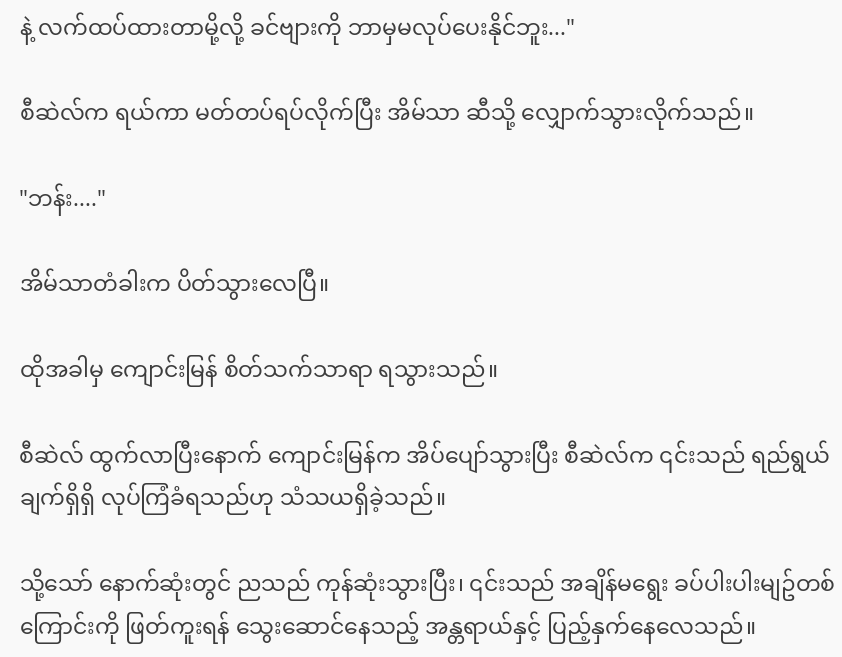နဲ့ လက်ထပ်ထားတာမို့လို့ ခင်ဗျားကို ဘာမှမလုပ်ပေးနိုင်ဘူး..."

စီဆဲလ်က ရယ်ကာ မတ်တပ်ရပ်လိုက်ပြီး အိမ်သာ ဆီသို့ လျှောက်သွားလိုက်သည်။

"ဘန်း...."

အိမ်သာတံခါးက ပိတ်သွားလေပြီ။

ထိုအခါမှ ကျောင်းမြန် စိတ်သက်သာရာ ရသွားသည်။

စီဆဲလ် ထွက်လာပြီးနောက် ကျောင်းမြန်က အိပ်ပျော်သွားပြီး စီဆဲလ်က ၎င်းသည် ရည်ရွယ်ချက်ရှိရှိ လုပ်ကြံခံရသည်ဟု သံသယရှိခဲ့သည်။

သို့သော် နောက်ဆုံးတွင် ညသည် ကုန်ဆုံးသွားပြီး၊ ၎င်းသည် အချိန်မရွေး ခပ်ပါးပါးမျဥ်တစ်ကြောင်းကို ဖြတ်ကူးရန် သွေးဆောင်နေသည့် အန္တရာယ်နှင့် ပြည့်နှက်နေလေသည်။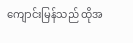ကျောင်းမြန်သည် ထိုအ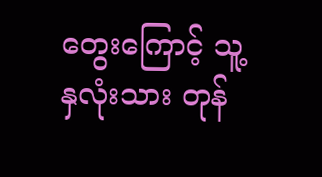တွေးကြောင့် သူ့နှလုံးသား တုန်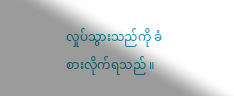လှုပ်သွားသည်ကို ခံစားလိုက်ရသည် ။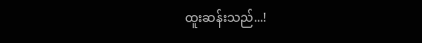ထူးဆန်းသည်...!